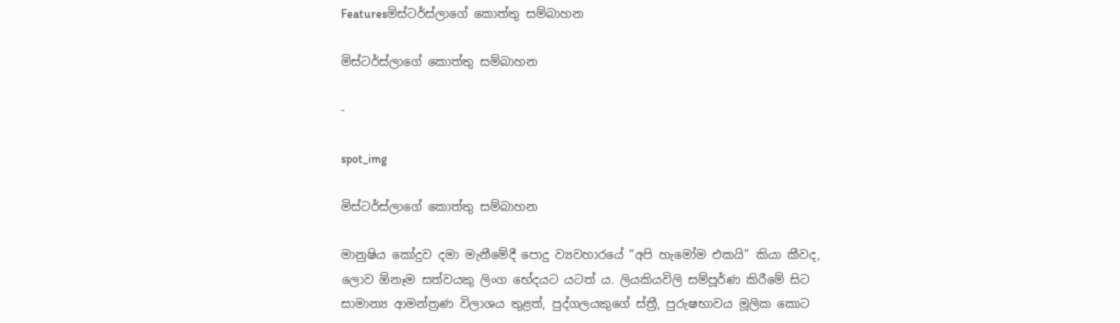Featuresමිස්ටර්ස්ලාගේ කොත්තු සම්බාහන

මිස්ටර්ස්ලාගේ කොත්තු සම්බාහන

-

spot_img

මිස්ටර්ස්ලාගේ කොත්තු සම්බාහන

මානුෂිය කෝදුව දමා මැනීමේදී පොදු ව්‍යවහාරයේ “අපි හැමෝම එකයි” කියා කීවද, ලොව ඕනෑම සත්වයකු ලිංග භේදයට යටත් ය. ලියකියවිලි සම්පූර්ණ කිරීමේ සිට සාමාන්‍ය ආමන්ත්‍රණ විලාශය තුළත්, පුද්ගලයකුගේ ස්ත්‍රී, පුරුෂභාවය මූලික කොට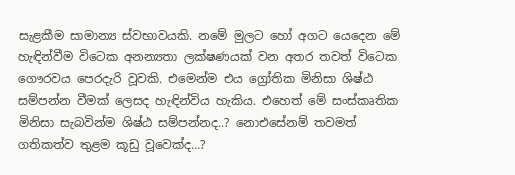සැළකීම සාමාන්‍ය ස්වභාවයකි. නමේ මුලට හෝ අගට යෙදෙන මේ හැඳින්වීම විටෙක අනන්‍යතා ලක්ෂණයක් වන අතර තවත් විටෙක ගෞරවය පෙරදැරි වූවකි. එමෙන්ම එය ග්‍රෝතික මිනිසා ශිෂ්ඨ සම්පන්න වීමක් ලෙසද හැඳින්විය හැකිය. එහෙත් මේ සංස්කෘතික මිනිසා සැබවින්ම ශිෂ්ඨ සම්පන්නද..? නොඑසේනම් තවමත් ගතිකත්ව තුළම කූඩු වූවෙක්ද…?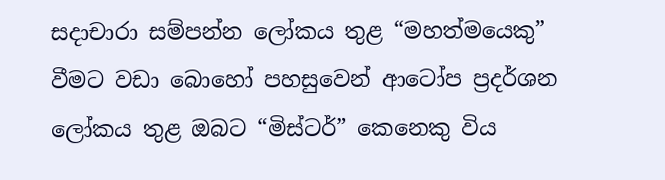සදාචාරා සම්පන්න ලෝකය තුළ “මහත්මයෙකු” වීමට වඩා බොහෝ පහසුවෙන් ආටෝප ප්‍රදර්ශන ලෝකය තුළ ඔබට “මිස්ටර්” කෙනෙකු විය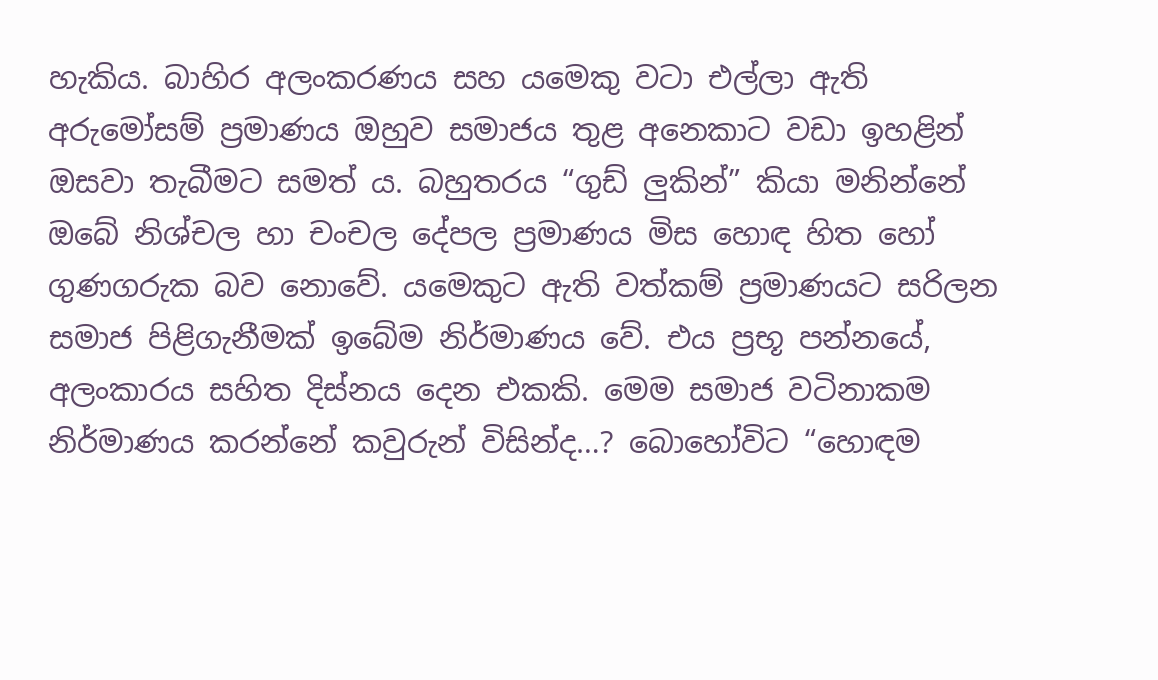හැකිය. බාහිර අලංකරණය සහ යමෙකු වටා එල්ලා ඇති අරුමෝසම් ප්‍රමාණය ඔහුව සමාජය තුළ අනෙකාට වඩා ඉහළින් ඔසවා තැබීමට සමත් ය. බහුතරය “ගුඩ් ලුකින්” කියා මනින්නේ ඔබේ නිශ්චල හා චංචල දේපල ප්‍රමාණය මිස හොඳ හිත හෝ ගුණගරුක බව නොවේ. යමෙකුට ඇති වත්කම් ප්‍රමාණයට සරිලන සමාජ පිළිගැනීමක් ඉබේම නිර්මාණය වේ. එය ප්‍රභූ පන්නයේ, අලංකාරය සහිත දිස්නය දෙන එකකි. මෙම සමාජ වටිනාකම නිර්මාණය කරන්නේ කවුරුන් විසින්ද…? බොහෝවිට “හොඳම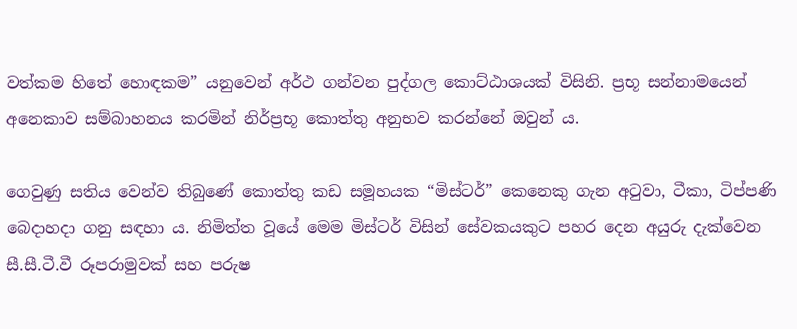වත්කම හිතේ හොඳකම” යනුවෙන් අර්ථ ගන්වන පුද්ගල කොට්ඨාශයක් විසිනි. ප්‍රභූ සන්නාමයෙන් අනෙකාව සම්බාහනය කරමින් නිර්ප්‍රභූ කොත්තු අනුභව කරන්නේ ඔවුන් ය.

ගෙවුණු සතිය වෙන්ව තිබුණේ කොත්තු කඩ සමූහයක “මිස්ටර්” කෙනෙකු ගැන අටුවා, ටීකා, ටිප්පණි බෙදාහදා ගනු සඳහා ය. නිමිත්ත වූයේ මෙම මිස්ටර් විසින් සේවකයකුට පහර දෙන අයුරු දැක්වෙන සී.සී.ටී.වී රූපරාමුවක් සහ පරුෂ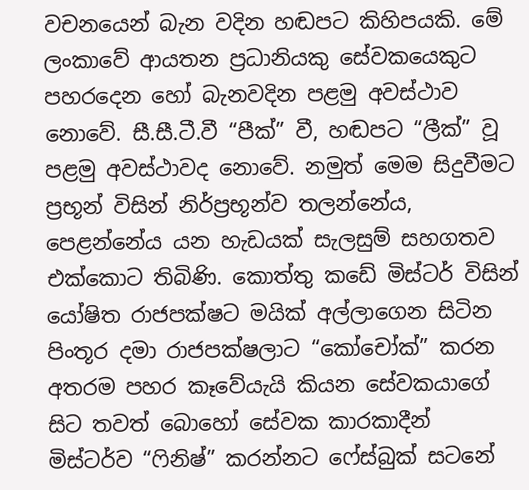වචනයෙන් බැන වදින හඬපට කිහිපයකි. මේ ලංකාවේ ආයතන ප්‍රධානියකු සේවකයෙකුට පහරදෙන හෝ බැනවදින පළමු අවස්ථාව නොවේ. සී.සී.ටී.වී “පීක්” වී, හඬපට “ලීක්” වූ පළමු අවස්ථාවද නොවේ. නමුත් මෙම සිදුවීමට ප්‍රභූන් විසින් නිර්ප්‍රභූන්ව තලන්නේය, පෙළන්නේය යන හැඩයක් සැලසුම් සහගතව එක්කොට තිබිණි. කොත්තු කඩේ මිස්ටර් විසින් යෝෂිත රාජපක්ෂට මයික් අල්ලාගෙන සිටින පිංතූර දමා රාජපක්ෂලාට “කෝචෝක්” කරන අතරම පහර කෑවේයැයි කියන සේවකයාගේ සිට තවත් බොහෝ සේවක කාරකාදීන් මිස්ටර්ව “ෆිනිෂ්” කරන්නට ෆේස්බුක් සටනේ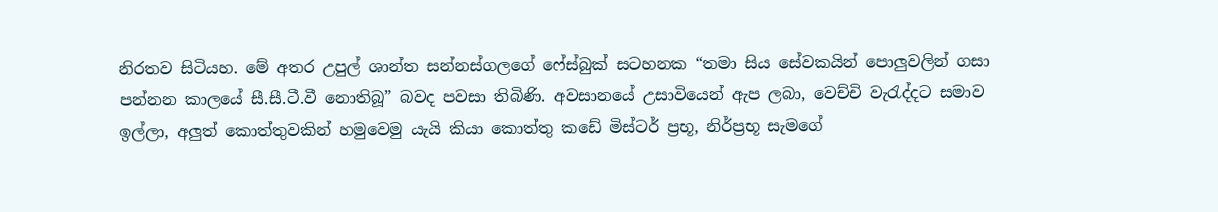නිරතව සිටියහ. මේ අතර උපුල් ශාන්ත සන්නස්ගලගේ ෆේස්බුක් සටහනක “තමා සිය සේවකයින් පොලුවලින් ගසා පන්නන කාලයේ සී.සී.ටී.වී නොතිබූ” බවද පවසා තිබිණි. අවසානයේ උසාවියෙන් ඇප ලබා, වෙච්චි වැරැද්දට සමාව ඉල්ලා, අලුත් කොත්තුවකින් හමුවෙමු යැයි කියා කොත්තු කඩේ මිස්ටර් ප්‍රභූ, නිර්ප්‍රභූ සැමගේ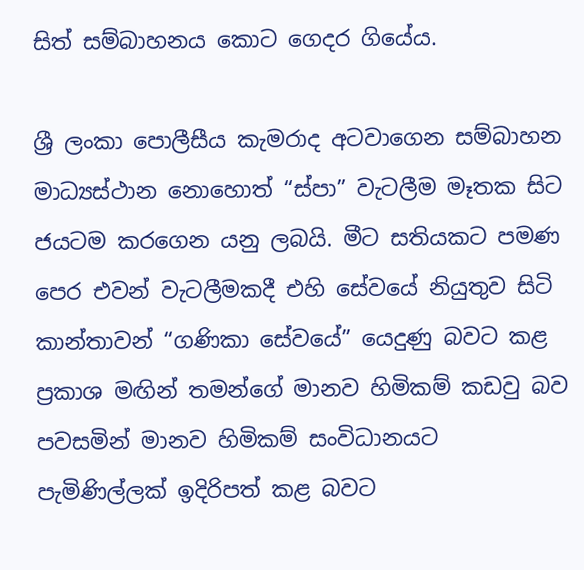සිත් සම්බාහනය කොට ගෙදර ගියේය.

ශ්‍රී ලංකා පොලීසීය කැමරාද අටවාගෙන සම්බාහන මාධ්‍යස්ථාන නොහොත් “ස්පා” වැටලීම මෑතක සිට ජයටම කරගෙන යනු ලබයි. මීට සතියකට පමණ පෙර එවන් වැටලීමකදී එහි සේවයේ නියුතුව සිටි කාන්තාවන් “ගණිකා සේවයේ” යෙදුණු බවට කළ ප්‍රකාශ මඟින් තමන්ගේ මානව හිමිකම් කඩවු බව පවසමින් මානව හිමිකම් සංවිධානයට පැමිණිල්ලක් ඉදිරිපත් කළ බවට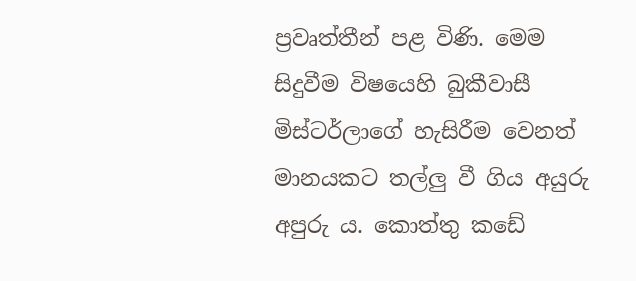ප්‍රවෘත්තීන් පළ විණි. මෙම සිදුවීම විෂයෙහි බුකීවාසී මිස්ටර්ලාගේ හැසිරීම වෙනත් මානයකට තල්ලු වී ගිය අයුරු අපුරු ය. කොත්තු කඩේ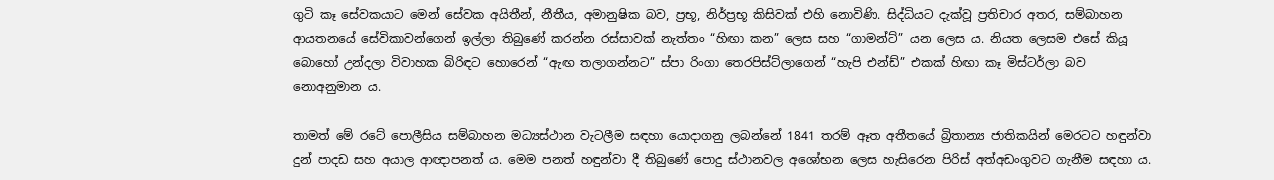ගුටි කෑ සේවකයාට මෙන් සේවක අයිතීන්, නීතීය, අමානුෂික බව, ප්‍රභූ, නිර්ප්‍රභූ කිසිවක් එහි නොවිණි. සිද්ධියට දැක්වූ ප්‍රතිචාර අතර, සම්බාහන ආයතනයේ සේවිකාවන්ගෙන් ඉල්ලා තිබුණේ කරන්න රස්සාවක් නැත්තං “හිඟා කන” ලෙස සහ “ගාමන්ට්” යන ලෙස ය. නියත ලෙසම එසේ කියූ බොහෝ උන්දලා විවාහක බිරිඳට හොරෙන් “ඇඟ තලාගන්නට” ස්පා රිංගා තෙරපිස්ට්ලාගෙන් “හැපි එන්ඩ්” එකක් හිඟා කෑ මිස්ටර්ලා බව නොඅනුමාන ය.

තාමත් මේ රටේ පොලීසිය සම්බාහන මධ්‍යස්ථාන වැටලීම සඳහා යොදාගනු ලබන්නේ 1841 තරම් ඈත අතීතයේ බ්‍රිතාන්‍ය ජාතිකයින් මෙරටට හඳුන්වා දුන් පාදඩ සහ අයාල ආඥාපනත් ය. මෙම පනත් හඳුන්වා දී තිබුණේ පොදු ස්ථානවල අශෝභන ලෙස හැසිරෙන පිරිස් අත්අඩංගුවට ගැනීම සඳහා ය.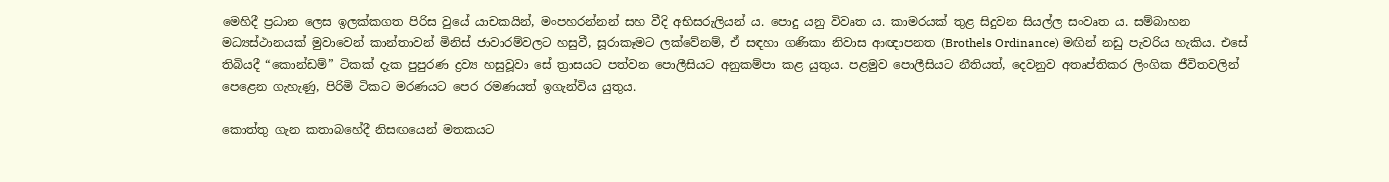මෙහිදී ප්‍රධාන ලෙස ඉලක්කගත පිරිස වුයේ යාචකයින්, මංපහරන්නන් සහ වීදි අභිසරුලියන් ය. පොදු යනු විවෘත ය. කාමරයක් තුළ සිදුවන සියල්ල සංවෘත ය. සම්බාහන මධ්‍යස්ථානයක් මුවාවෙන් කාන්තාවන් මිනිස් ජාවාරම්වලට හසුවී, සූරාකෑමට ලක්වේනම්, ඒ සඳහා ගණිකා නිවාස ආඥාපනත (Brothels Ordinance) මඟින් නඩු පැවරිය හැකිය. එසේ තිබියදී “කොන්ඩම්” ටිකක් දැක පුපුරණ ද්‍රව්‍ය හසුවූවා සේ ත්‍රාසයට පත්වන පොලීසියට අනුකම්පා කළ යුතුය. පළමුව පොලීසියට නීතියත්, දෙවනුව අතෘප්තිකර ලිංගික ජීවිතවලින් පෙළෙන ගැහැණු, පිරිමි ටිකට මරණයට පෙර රමණයත් ඉගැන්විය යුතුය.

කොත්තු ගැන කතාබහේදී නිසඟයෙන් මතකයට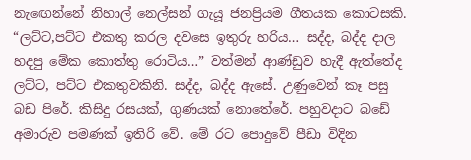නැඟෙන්නේ නිහාල් නෙල්සන් ගැයූ ජනප්‍රියම ගීතයක කොටසකි. “ලට්ට,පට්ට එකතු කරල දවසෙ ඉතුරු හරිය… සද්ද, බද්ද දාල හදපු මේක කොත්තු රොටිය…” වත්මන් ආණ්ඩුව හැදී ඇත්තේද ලට්ට, පට්ට එකතුවකිනි. සද්ද, බද්ද ඇසේ. උණුවෙන් කෑ පසු බඩ පිරේ. කිසිදු රසයක්, ගුණයක් නොතේරේ. පහුවදාට බඩේ අමාරුව පමණක් ඉතිරි වේ. මේ රට පොදුවේ පීඩා විදින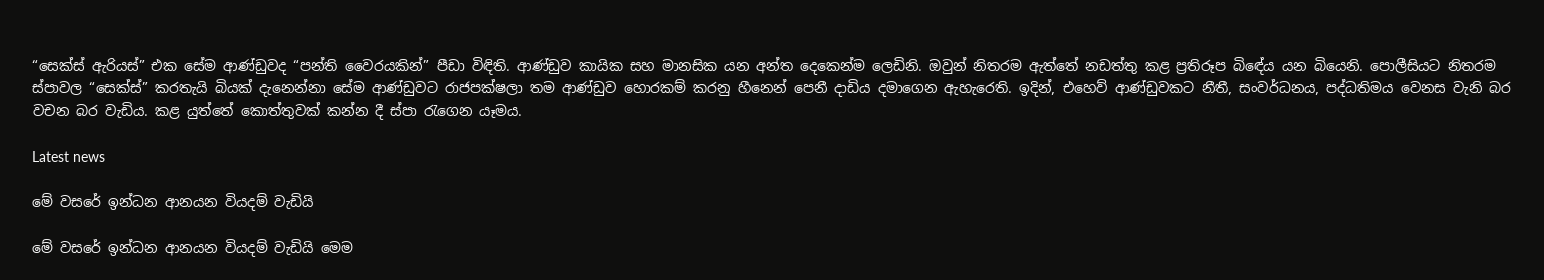“සෙක්ස් ඇරියස්” එක සේම ආණ්ඩුවද “පන්ති වෛරයකින්” පීඩා විඳිති. ආණ්ඩුව කායික සහ මානසික යන අන්ත දෙකෙන්ම ලෙඩිනි. ඔවුන් නිතරම ඇත්තේ නඩත්තු කළ ප්‍රතිරූප බිඳේය යන බියෙනි. පොලීසියට නිතරම ස්පාවල “සෙක්ස්” කරතැයි බියක් දැනෙන්නා සේම ආණ්ඩුවට රාජපක්ෂලා තම ආණ්ඩුව හොරකම් කරනු හීනෙන් පෙනී දාඩිය දමාගෙන ඇහැරෙති. ඉදින්, එහෙව් ආණ්ඩුවකට නීතී, සංවර්ධනය, පද්ධතිමය වෙනස වැනි බර වචන බර වැඩිය. කළ යුත්තේ කොත්තුවක් කන්න දී ස්පා රැගෙන යෑමය.

Latest news

මේ වසරේ ඉන්ධන ආනයන වියදම් වැඩියි

මේ වසරේ ඉන්ධන ආනයන වියදම් වැඩියි මෙම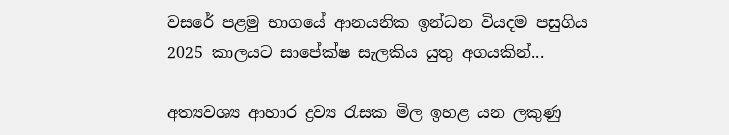වසරේ පළමු භාගයේ ආනයනික ඉන්ධන වියදම පසුගිය 2025 කාලයට සාපේක්ෂ සැලකිය යුතු අගයකින්...

අත්‍යවශ්‍ය ආහාර ද්‍රව්‍ය රැසක මිල ඉහළ යන ලකුණු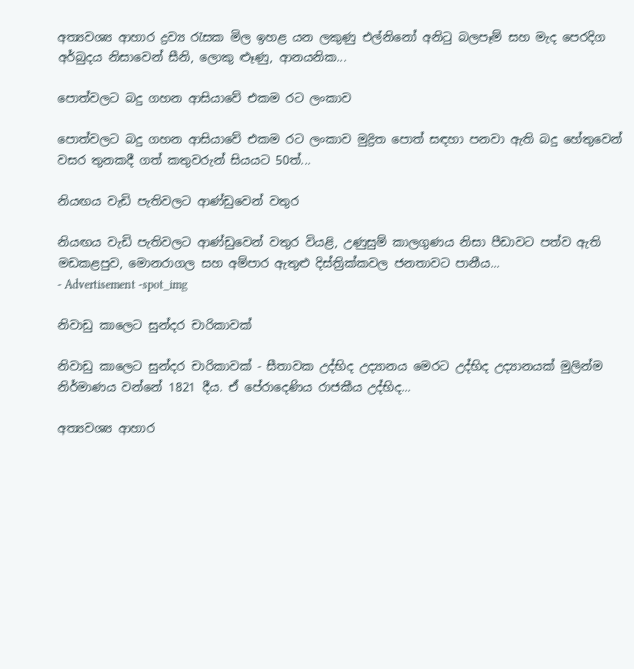අත්‍යවශ්‍ය ආහාර ද්‍රව්‍ය රැසක මිල ඉහළ යන ලකුණු එල්නිනෝ අනිටු බලපෑම් සහ මැද පෙරදිග අර්බුදය නිසාවෙන් සීනි, ලොකු ළූණු, ආනයනික...

පොත්වලට බදු ගහන ආසියාවේ එකම රට ලංකාව

පොත්වලට බදු ගහන ආසියාවේ එකම රට ලංකාව මුද්‍රිත පොත් සඳහා පනවා ඇති බදු හේතුවෙන් වසර තුනකදී ගත් කතුවරුන් සියයට 50ත්...

නියඟය වැඩි පැතිවලට ආණ්ඩුවෙන් වතුර

නියඟය වැඩි පැතිවලට ආණ්ඩුවෙන් වතුර වියළි, උණුසුම් කාලගුණය නිසා පීඩාවට පත්ව ඇති මඩකළපුව, මොනරාගල සහ අම්පාර ඇතුළු දිස්ත්‍රික්කවල ජනතාවට පානීය...
- Advertisement -spot_img

නිවාඩු කාලෙට සුන්දර චාරිකාවක්

නිවාඩු කාලෙට සුන්දර චාරිකාවක් - සීතාවක උද්භිද උද්‍යානය මෙරට උද්භිද උද්‍යානයක් මුලින්ම නිර්මාණය වන්නේ 1821 දීය. ඒ පේරාදෙණිය රාජකීය උද්භිද...

අත්‍යවශ්‍ය ආහාර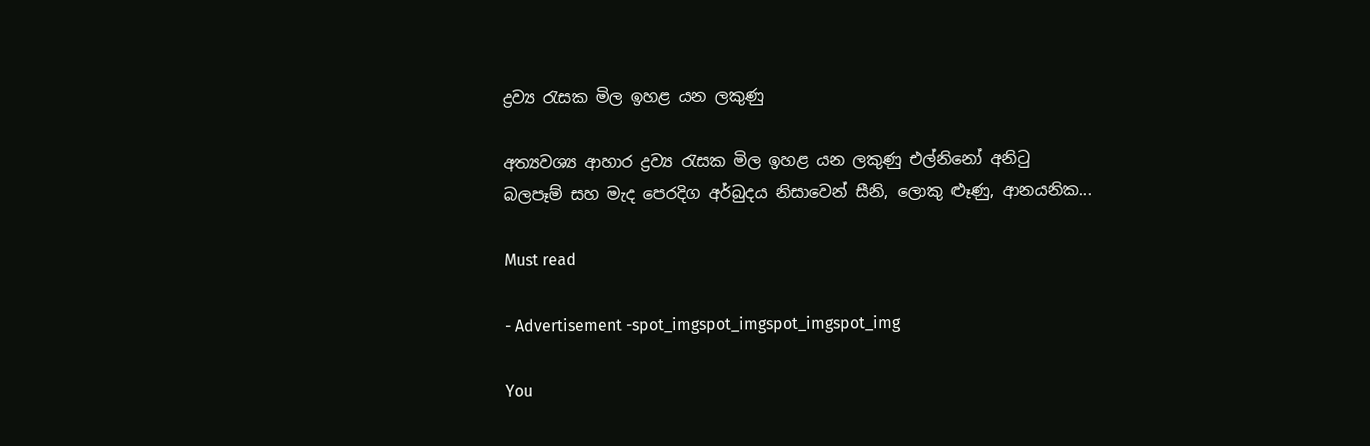ද්‍රව්‍ය රැසක මිල ඉහළ යන ලකුණු

අත්‍යවශ්‍ය ආහාර ද්‍රව්‍ය රැසක මිල ඉහළ යන ලකුණු එල්නිනෝ අනිටු බලපෑම් සහ මැද පෙරදිග අර්බුදය නිසාවෙන් සීනි, ලොකු ළූණු, ආනයනික...

Must read

- Advertisement -spot_imgspot_imgspot_imgspot_img

You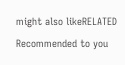might also likeRELATED
Recommended to you